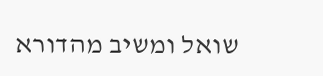שואל ומשיב מהדורא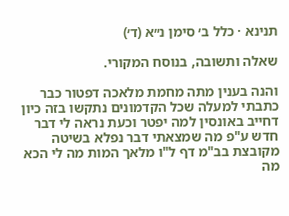תנינא · כלל ב׳ סימן נ״א (ד׳)

שאלה ותשובה, בנוסח המקורי.

והנה בענין מתה מחמת מלאכה דפטור כבר כתבתי למעלה שכל הקדמונים נתקשו בזה כיון דחייב באונסין למה יפטר וכעת נראה לי דבר חדש ע"פ מה שמצאתי דבר נפלא בשיטה מקובצת בב"מ דף ל"ו מלאך המות מה לי הכא מה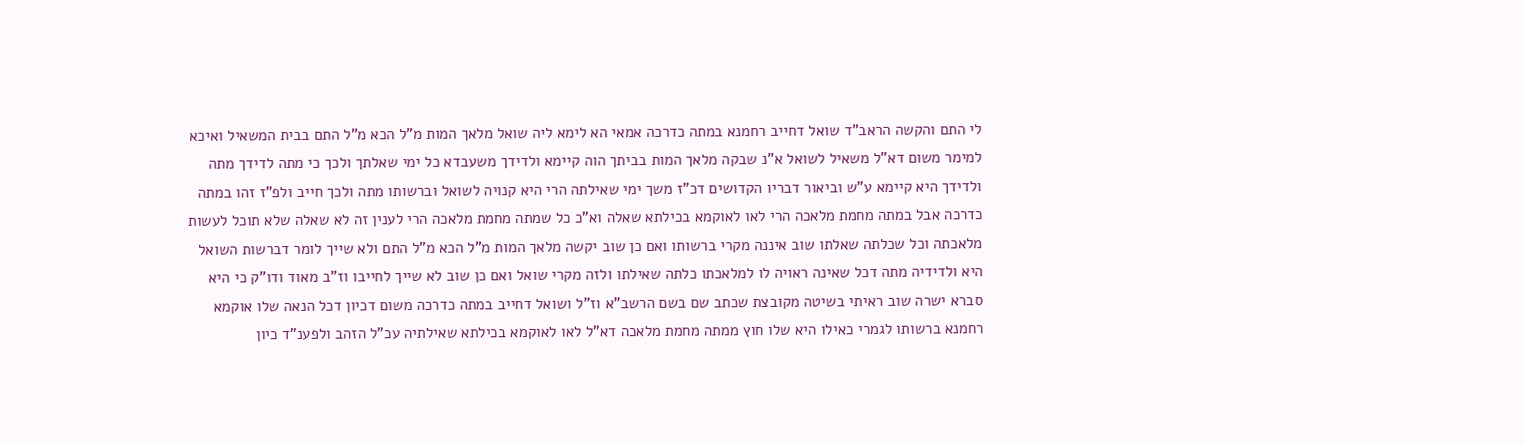לי התם והקשה הראב"ד שואל דחייב רחמנא במתה כדרכה אמאי הא לימא ליה שואל מלאך המות מ"ל הכא מ"ל התם בבית המשאיל ואיכא למימר משום דא"ל משאיל לשואל א"נ שבקה מלאך המות בביתך הוה קיימא ולדידך משעבדא כל ימי שאלתך ולכך כי מתה לדידך מתה ולדידך היא קיימא ע"ש וביאור דבריו הקדושים דכ"ז משך ימי שאילתה הרי היא קנויה לשואל וברשותו מתה ולכך חייב ולפ"ז זהו במתה כדרכה אבל במתה מחמת מלאכה הרי לאו לאוקמא בכילתא שאלה וא"כ כל שמתה מחמת מלאכה הרי לענין זה לא שאלה שלא תוכל לעשות מלאכתה וכל שכלתה שאלתו שוב איננה מקרי ברשותו ואם כן שוב יקשה מלאך המות מ"ל הכא מ"ל התם ולא שייך לומר דברשות השואל היא ולדידיה מתה דכל שאינה ראויה לו למלאכתו כלתה שאילתו ולזה מקרי שואל ואם כן שוב לא שייך לחייבו וז"ב מאוד ודו"ק כי היא סברא ישרה שוב ראיתי בשיטה מקובצת שכתב שם בשם הרשב"א וז"ל ושואל דחייב במתה כדרכה משום דכיון דכל הנאה שלו אוקמא רחמנא ברשותו לגמרי כאילו היא שלו חוץ ממתה מחמת מלאכה דא"ל לאו לאוקמא בכילתא שאילתיה עכ"ל הזהב ולפענ"ד כיון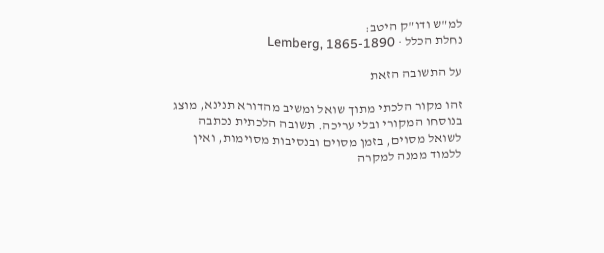למ"ש ודו"ק היטב:
נחלת הכלל · Lemberg, 1865-1890

על התשובה הזאת

זהו מקור הלכתי מתוך שואל ומשיב מהדורא תנינא, מוצג בנוסחו המקורי ובלי עריכה. תשובה הלכתית נכתבה לשואל מסוים, בזמן מסוים ובנסיבות מסוימות, ואין ללמוד ממנה למקרה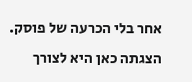אחר בלי הכרעה של פוסק. הצגתה כאן היא לצורך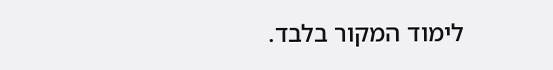לימוד המקור בלבד.